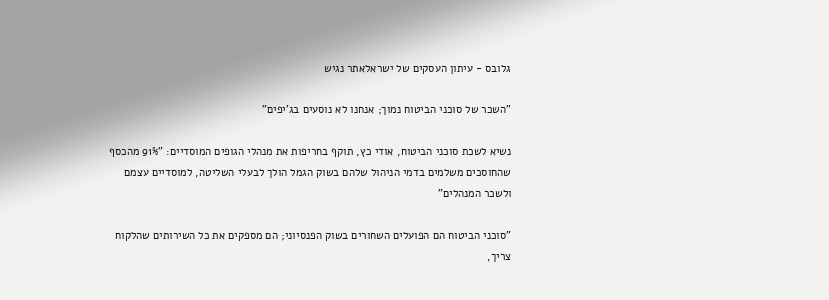גלובס - עיתון העסקים של ישראלאתר נגיש

"השכר של סוכני הביטוח נמוך; אנחנו לא נוסעים בג'יפים"

נשיא לשכת סוכני הביטוח, אודי כץ, תוקף בחריפות את מנהלי הגופים המוסדיים: "91% מהכסף שהחוסכים משלמים בדמי הניהול שלהם בשוק הגמל הולך לבעלי השליטה, למוסדיים עצמם ולשכר המנהלים"

"סוכני הביטוח הם הפועלים השחורים בשוק הפנסיוני; הם מספקים את כל השירותים שהלקוח צריך,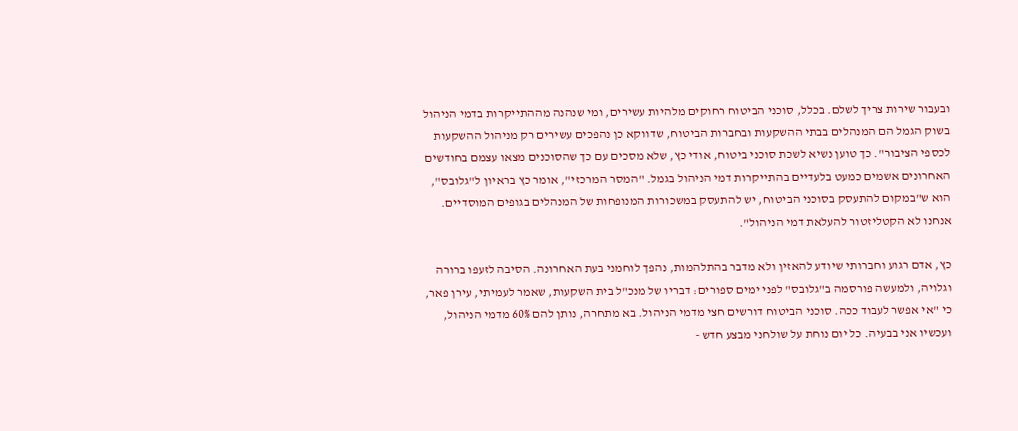ובעבור שירות צריך לשלם. בכלל, סוכני הביטוח רחוקים מלהיות עשירים, ומי שנהנה מההתייקרות בדמי הניהול בשוק הגמל הם המנהלים בבתי ההשקעות ובחברות הביטוח, שדווקא כן נהפכים עשירים רק מניהול ההשקעות לכספי הציבור". כך טוען נשיא לשכת סוכני ביטוח, אודי כץ, שלא מסכים עם כך שהסוכנים מצאו עצמם בחודשים האחרונים אשמים כמעט בלעדיים בהתייקרות דמי הניהול בגמל. "המסר המרכזי", אומר כץ בראיון ל"גלובס", הוא ש"במקום להתעסק בסוכני הביטוח, יש להתעסק במשכורות המנופחות של המנהלים בגופים המוסדיים. אנחנו לא הקטליזטור להעלאת דמי הניהול".

כץ, אדם רגוע וחברותי שיודע להאזין ולא מדבר בהתלהמות, נהפך לוחמני בעת האחרונה. הסיבה לזעפו ברורה וגלויה, ולמעשה פורסמה ב"גלובס" לפני ימים ספורים: דבריו של מנכ"ל בית השקעות, שאמר לעמיתי, עירן פאר, כי "אי אפשר לעבוד ככה. סוכני הביטוח דורשים חצי מדמי הניהול. בא מתחרה, נותן להם 60% מדמי הניהול, ועכשיו אני בבעיה. כל יום נוחת על שולחני מבצע חדש -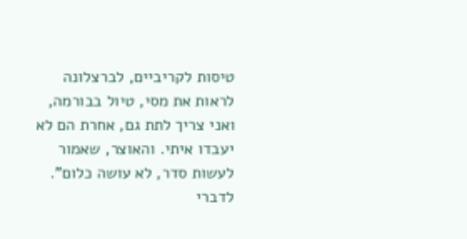טיסות לקריביים, לברצלונה לראות את מסי, טיול בבורמה, ואני צריך לתת גם, אחרת הם לא יעבדו איתי. והאוצר, שאמור לעשות סדר, לא עושה כלום". לדברי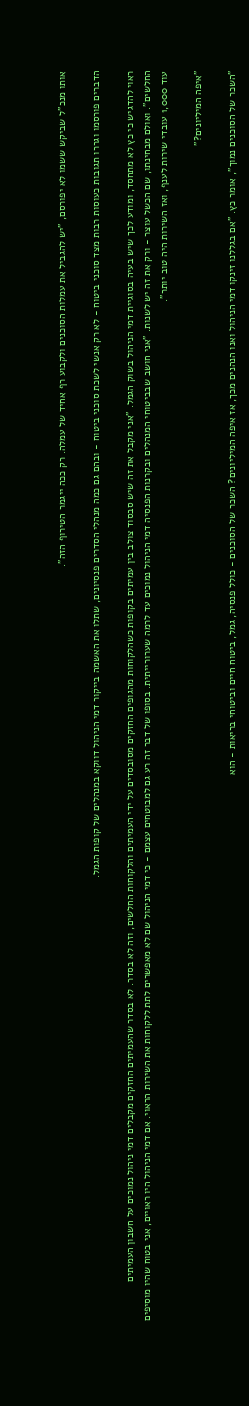אותו מנכ"ל שביקש ששמו לא יפורסם, "יש להגביל את עמלות הסוכנים ולקבוע רף אחיד של עמלה. רק ככה ייגמר הטירוף הזה".

הדברים פורסמו וגררו תגובות כעוסות רבות מצד סוכני ביטוח - לא רק אנשי לשכת סוכני ביטוח - ובהם גם כמה מנהלי הסדרים פנסיונים, שתלו את האשמה בייקור דמי הניהול דווקא במנהלים של קופות הגמל.

ראוי להדגיש כי כץ לא מתחסד, ומודע לכך שיש בעיה בסוגיית דמי הניהול בשוק הגמל. "אני מקבל את זה שיש סבסוד צולב בין עמיתים בקופות כשהלקוחות מהגופים החזקים מסובסדים על ידי העמיתים והלקוחות החלשים, וזה לא בסדר. לא בסדר שהעמיתים החזקים מקבלים דמי ניהול נמוכים על חשבון העמיתים החלשים". ואולם מבחינתו, שם הכשל עוצר - ורק את זה יש לשנות. "אני חושב שבביטוחי המנהלים ובקרנות הפנסיה דמי הניהול נמוכים עד לרמה שערורייתית. בסופו של דבר זה רע גם למבוטחים עצמם - כי דמי הניהול שם לא מאפשרים לתת ללקוחות את השירות הראוי. אם דמי הניהול היו ראויים, אני בטוח שהיו מוסיפים עוד 1,000 עובדי שירות לענף, ואז השירות היה טוב יותר".

"איפה המיליונים?"

"השכר של הסוכנים נמוך", אומר כץ. "אם בגללנו זינקו דמי הניהול ואנו הנהנים מכך, אז איפה המיליונים? השכר של הסוכנים - כולל פנסיה, גמל, ביטוח חיים וביטוחי בריאות - הוא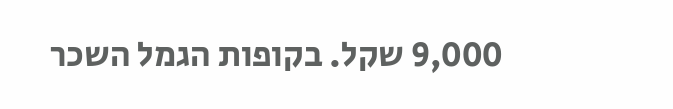9,000 שקל. בקופות הגמל השכר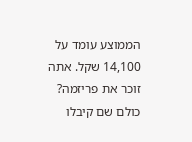הממוצע עומד על 14,100 שקל. אתה זוכר את פריזמה? כולם שם קיבלו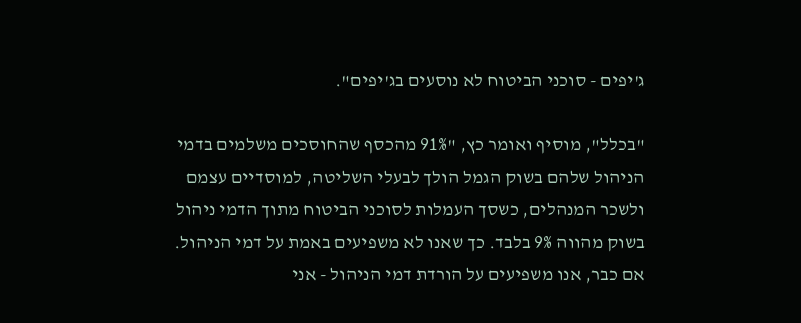ג'יפים - סוכני הביטוח לא נוסעים בג'יפים".

"בכלל", מוסיף ואומר כץ, "91% מהכסף שהחוסכים משלמים בדמי הניהול שלהם בשוק הגמל הולך לבעלי השליטה, למוסדיים עצמם ולשכר המנהלים, כשסך העמלות לסוכני הביטוח מתוך הדמי ניהול בשוק מהווה 9% בלבד. כך שאנו לא משפיעים באמת על דמי הניהול. אם כבר, אנו משפיעים על הורדת דמי הניהול - אני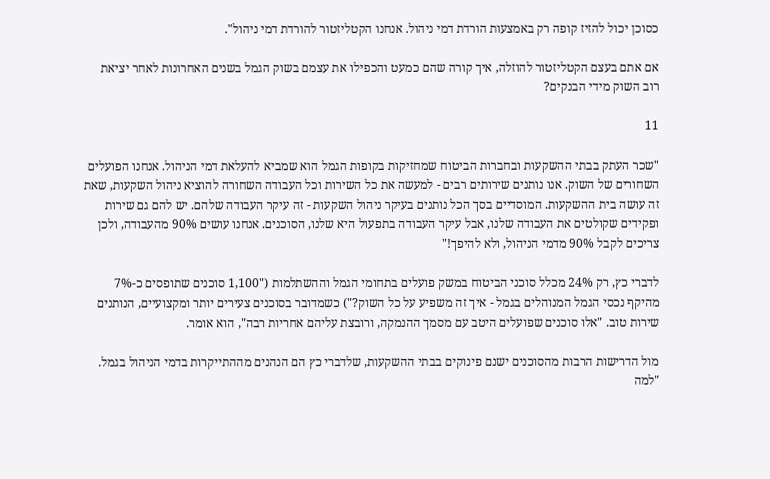כסוכן יכול להזיז קופה רק באמצעות הורדת דמי ניהול. אנחנו הקטליזטור להורדת דמי ניהול".

אם אתם בעצם הקטליזטור להוזלה, איך קורה שהם כמעט והכפילו את עצמם בשוק הגמל בשנים האחרונות לאחר יציאת רוב השוק מידי הבנקים?

11

"שכר העתק בבתי ההשקעות ובחברות הביטוח שמחזיקות בקופות הגמל הוא שמביא להעלאת דמי הניהול. אנחנו הפועלים השחורים של השוק. אנו נותנים שירותים רבים - למעשה את כל השירות וכל העבודה השחורה להוציא ניהול השקעות, שאת זה עושה בית ההשקעות. המוסדיים בסך הכל נותנים בעיקר ניהול השקעות - זה עיקר העבודה שלהם. יש להם גם שירות ופקידים שקולטים את העבודה שלנו, אבל עיקר העבודה בתפעול היא שלנו, הסוכנים. אנחנו עושים 90% מהעבודה, ולכן צריכים לקבל 90% מדמי הניהול, ולא להיפך!"

לדברי כץ, רק 24% מכלל סוכני הביטוח במשק פועלים בתחומי הגמל וההשתלמות ("1,100 סוכנים שתופסים כ-7% מהיקף נכסי הגמל המנוהלים בגמל - איך זה משפיע על כל השוק?") כשמדובר בסוכנים צעירים יותר ומקצועיים, הנותנים שירות טוב. "אלו סוכנים שפועלים היטב עם מסמך ההנמקה, ורובצת עליהם אחריות רבה", הוא אומר.

מול הדרישות הרבות מהסוכנים ישנם פינוקים בבתי ההשקעות, שלדברי כץ הם הנהנים מההתייקרות בדמי הניהול בגמל. "למה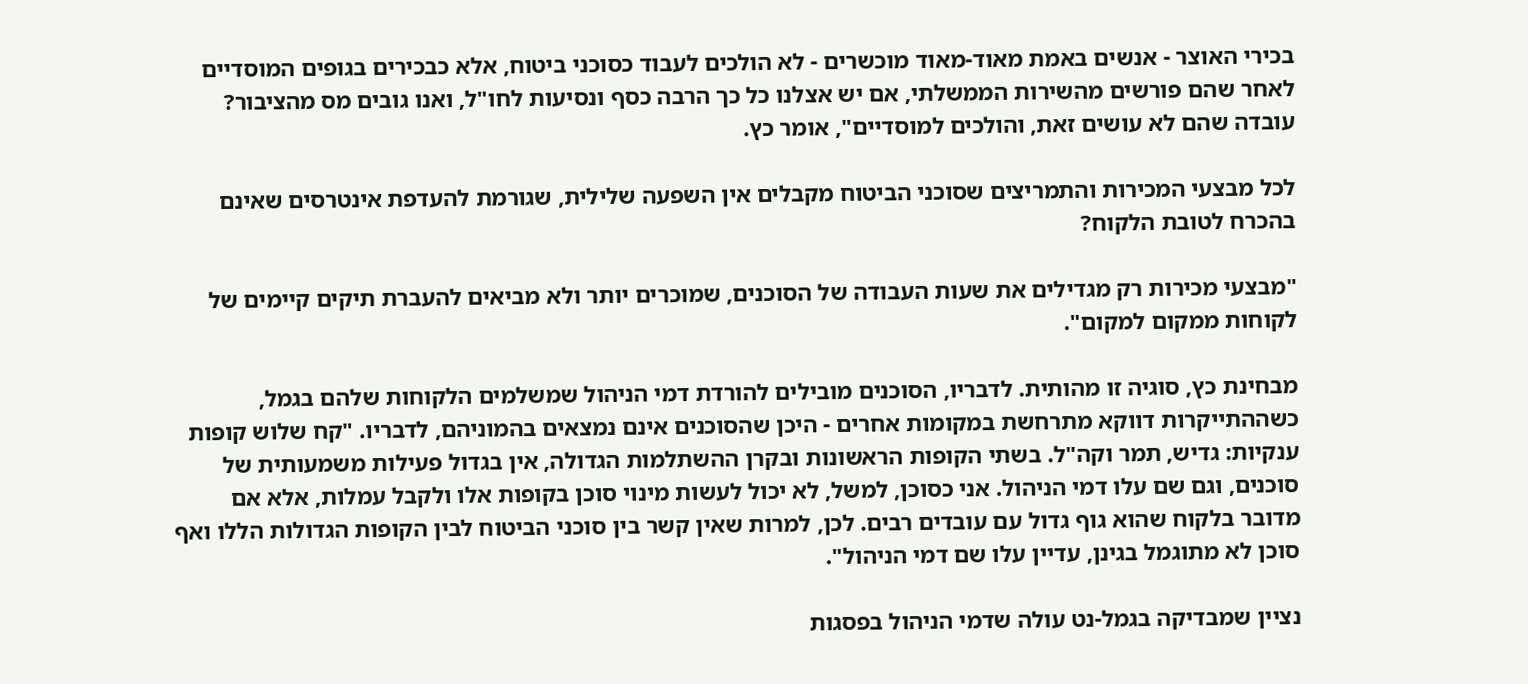בכירי האוצר - אנשים באמת מאוד-מאוד מוכשרים - לא הולכים לעבוד כסוכני ביטוח, אלא כבכירים בגופים המוסדיים לאחר שהם פורשים מהשירות הממשלתי, אם יש אצלנו כל כך הרבה כסף ונסיעות לחו"ל, ואנו גובים מס מהציבור? עובדה שהם לא עושים זאת, והולכים למוסדיים", אומר כץ.

לכל מבצעי המכירות והתמריצים שסוכני הביטוח מקבלים אין השפעה שלילית, שגורמת להעדפת אינטרסים שאינם בהכרח לטובת הלקוח?

"מבצעי מכירות רק מגדילים את שעות העבודה של הסוכנים, שמוכרים יותר ולא מביאים להעברת תיקים קיימים של לקוחות ממקום למקום".

מבחינת כץ, סוגיה זו מהותית. לדבריו, הסוכנים מובילים להורדת דמי הניהול שמשלמים הלקוחות שלהם בגמל, כשההתייקרות דווקא מתרחשת במקומות אחרים - היכן שהסוכנים אינם נמצאים בהמוניהם, לדבריו. "קח שלוש קופות ענקיות: גדיש, תמר וקה"ל. בשתי הקופות הראשונות ובקרן ההשתלמות הגדולה, אין בגדול פעילות משמעותית של סוכנים, וגם שם עלו דמי הניהול. אני כסוכן, למשל, לא יכול לעשות מינוי סוכן בקופות אלו ולקבל עמלות, אלא אם מדובר בלקוח שהוא גוף גדול עם עובדים רבים. לכן, למרות שאין קשר בין סוכני הביטוח לבין הקופות הגדולות הללו ואף סוכן לא מתוגמל בגינן, עדיין עלו שם דמי הניהול".

נציין שמבדיקה בגמל-נט עולה שדמי הניהול בפסגות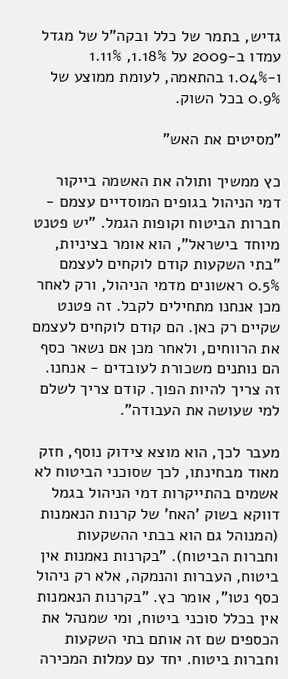גדיש, בתמר של כלל ובקה"ל של מגדל עמדו ב-2009 על 1.18%, 1.11% ו-1.04% בהתאמה, לעומת ממוצע של 0.9% בכל השוק.

"מסיטים את האש"

כץ ממשיך ותולה את האשמה בייקור דמי הניהול בגופים המוסדיים עצמם - חברות הביטוח וקופות הגמל. "יש פטנט מיוחד בישראל", הוא אומר בציניות, "בתי השקעות קודם לוקחים לעצמם 0.5% ראשונים מדמי הניהול, ורק לאחר מכן אנחנו מתחילים לקבל. זה פטנט שקיים רק כאן. הם קודם לוקחים לעצמם את הרווחים, ולאחר מכן אם נשאר כסף הם נותנים משכורת לעובדים - אנחנו. זה צריך להיות הפוך. קודם צריך לשלם למי שעושה את העבודה".

מעבר לכך, הוא מוצא צידוק נוסף, חזק מאוד מבחינתו, לכך שסוכני הביטוח לא אשמים בהתייקרות דמי הניהול בגמל דווקא בשוק 'האח' של קרנות הנאמנות (המנוהל גם הוא בבתי ההשקעות וחברות הביטוח). "בקרנות נאמנות אין ביטוח, העברות והנמקה, אלא רק ניהול כסף נטו", אומר כץ. "בקרנות הנאמנות אין בכלל סוכני ביטוח, ומי שמנהל את הכספים שם זה אותם בתי השקעות וחברות ביטוח. יחד עם עמלות המכירה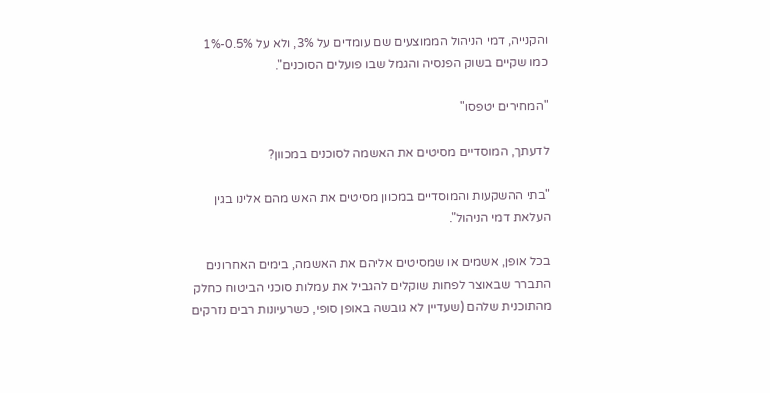והקנייה, דמי הניהול הממוצעים שם עומדים על 3%, ולא על 0.5%-1% כמו שקיים בשוק הפנסיה והגמל שבו פועלים הסוכנים".

"המחירים יטפסו"

לדעתך, המוסדיים מסיטים את האשמה לסוכנים במכוון?

"בתי ההשקעות והמוסדיים במכוון מסיטים את האש מהם אלינו בגין העלאת דמי הניהול".

בכל אופן, אשמים או שמסיטים אליהם את האשמה, בימים האחרונים התברר שבאוצר לפחות שוקלים להגביל את עמלות סוכני הביטוח כחלק מהתוכנית שלהם (שעדיין לא גובשה באופן סופי, כשרעיונות רבים נזרקים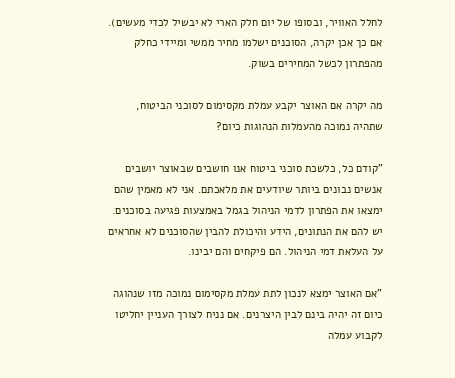לחלל האוויר, ובסופו של יום חלק הארי לא יבשיל לכדי מעשים). אם כך אכן יקרה, הסוכנים ישלמו מחיר ממשי ומיידי כחלק מהפתרון לכשל המחירים בשוק.

מה יקרה אם האוצר יקבע עמלת מקסימום לסוכני הביטוח, שתהיה נמוכה מהעמלות הנהוגות כיום?

"קודם כל, כלשכת סוכני ביטוח אנו חושבים שבאוצר יושבים אנשים נבונים ביותר שיודעים את מלאכתם. אני לא מאמין שהם ימצאו את הפתרון לדמי הניהול בגמל באמצעות פגיעה בסוכנים. יש להם את הנתונים, הידע והיכולת להבין שהסוכנים לא אחראים על העלאת דמי הניהול. הם פיקחים והם יבינו.

"אם האוצר ימצא לנכון לתת עמלת מקסימום נמוכה מזו שנהוגה כיום זה יהיה בינם לבין היצרנים. אם נניח לצורך העניין יחליטו לקבוע עמלה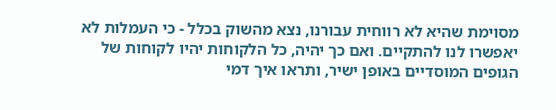מסוימת שהיא לא רווחית עבורנו, נצא מהשוק בכלל - כי העמלות לא יאפשרו לנו להתקיים. ואם כך יהיה, כל הלקוחות יהיו לקוחות של הגופים המוסדיים באופן ישיר, ותראו איך דמי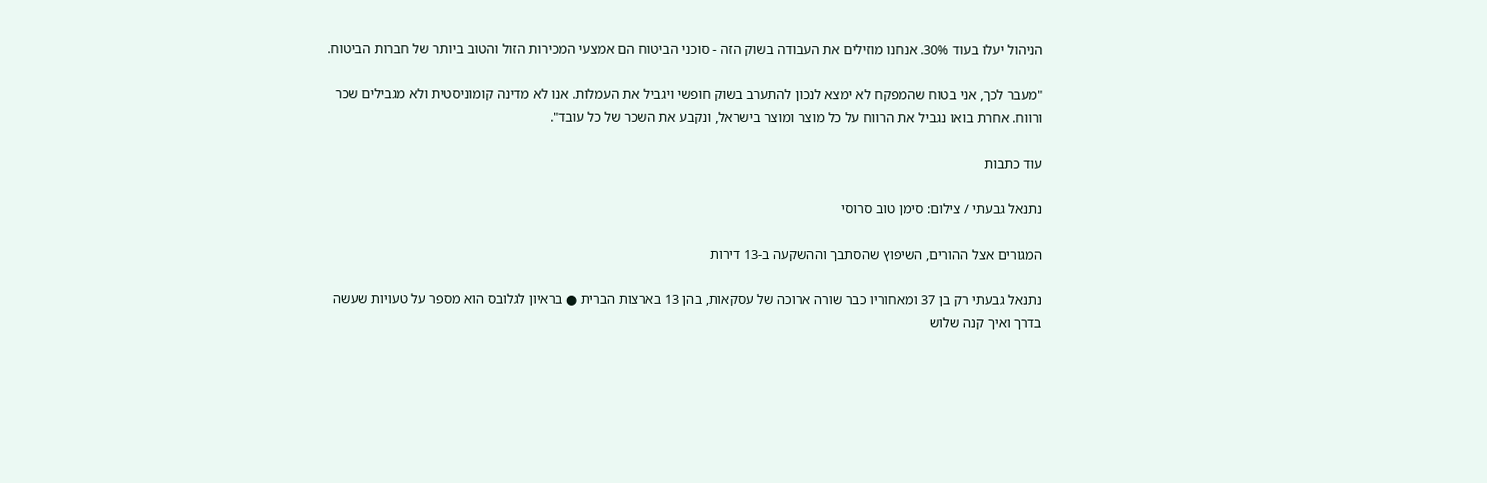הניהול יעלו בעוד 30%. אנחנו מוזילים את העבודה בשוק הזה - סוכני הביטוח הם אמצעי המכירות הזול והטוב ביותר של חברות הביטוח.

"מעבר לכך, אני בטוח שהמפקח לא ימצא לנכון להתערב בשוק חופשי ויגביל את העמלות. אנו לא מדינה קומוניסטית ולא מגבילים שכר ורווח. אחרת בואו נגביל את הרווח על כל מוצר ומוצר בישראל, ונקבע את השכר של כל עובד".

עוד כתבות

נתנאל גבעתי / צילום: סימן טוב סרוסי

המגורים אצל ההורים, השיפוץ שהסתבך וההשקעה ב-13 דירות

נתנאל גבעתי רק בן 37 ומאחוריו כבר שורה ארוכה של עסקאות, בהן 13 בארצות הברית ● בראיון לגלובס הוא מספר על טעויות שעשה בדרך ואיך קנה שלוש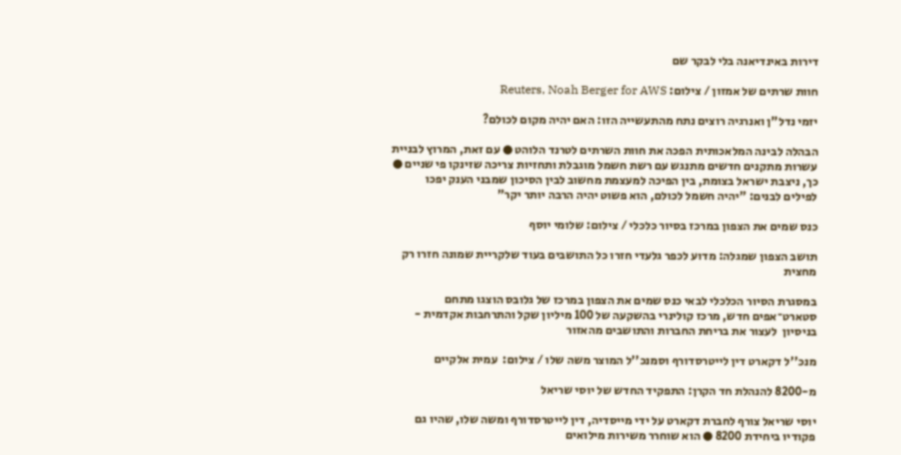דירות באינדיאנה בלי לבקר שם

חוות שרתים של אמזון / צילום: Reuters, Noah Berger for AWS

יזמי נדל"ן ואנרגיה רוצים נתח מהתעשייה הזו: האם יהיה מקום לכולם?

הבהלה לבינה המלאכותית הפכה את חוות השרתים לטרנד הלוהט ● עם זאת, המרוץ לבניית עשרות מתקנים חדשים מתנגש עם רשת חשמל מוגבלת ותחזיות צריכה שזינקו פי שניים ● כך, ניצבת ישראל בצומת, בין הפיכה למעצמת מחשוב לבין הסיכון שמבני הענק יפכו לפילים לבנים: "יהיה חשמל לכולם, הוא פשוט יהיה הרבה יותר יקר"

כנס שמים את הצפון במרכז בסיור כלכלי / צילום: שלומי יוסף

תושב הצפון שמגלה: מדוע לכפר גלעדי חזרו כל התושבים בעוד שלקריית שמונה חזרו רק מחצית

במסגרת הסיור הכלכלי לבאי כנס שמים את הצפון במרכז של גלובס הוצגו מתחם סטארט־אפים חדש, מרכז קולינרי בהשקעה של 100 מיליון שקל והתרחבות אקדמית - בניסיון  לעצור את בריחת החברות והתושבים מהאזור

מנכ''ל דקארט דין לייטרסדורף וסמנכ''ל המוצר משה שלו / צילום:  עמית אלקיים

מ-8200 להנהלת חד הקרן: התפקיד החדש של יוסי שריאל

יוסי שריאל צורף לחברת דקארט על ידי מייסדיה, דין לייטרסדורף ומשה שלו, שהיו גם פקודיו ביחידת 8200 ● הוא שוחרר משירות מילואים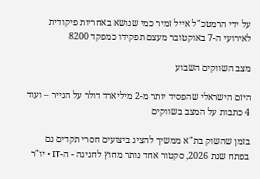על ידי הרמטכ"ל אייל זמיר כמי שנושא באחריות פיקודית לאירועי ה-7 באוקטובר מעצם תפקידו כמפקד 8200

מצב השווקים השבוע

היזם הישראלי שהפסיד יותר מ-2 מיליארד דולר על הנייר – ועוד 4 כתבות על המצב בשווקים

בזמן שהשוק בת"א ממשיך להציג ביצועים חסרי תקדים גם בפתח שנת 2026, סקטור אחד נותר מחוץ לחגיגה - ה-IT • יו"ר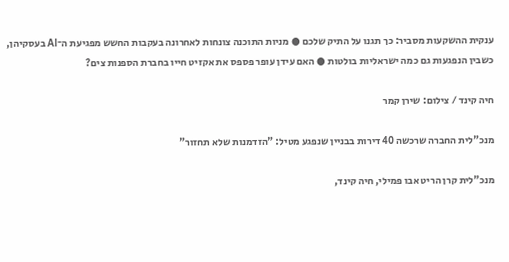ענקית ההשקעות מסביר: כך תגנו על התיק שלכם ● מניות התוכנה צונחות לאחרונה בעקבות החשש מפגיעת ה־AI בעסקיהן, כשבין הנפגעות גם כמה ישראליות בולטות ● האם עידן עופר פספס את אקזיט חייו בחברת הספנות צים?

חיה קינד / צילום: שירן קמר

מנכ"לית החברה שרכשה 40 דירות בבניין שנפגע מטיל: "הזדמנות שלא תחזור"

מנכ"לית קרן הריט אבו פמילי, חיה קינד,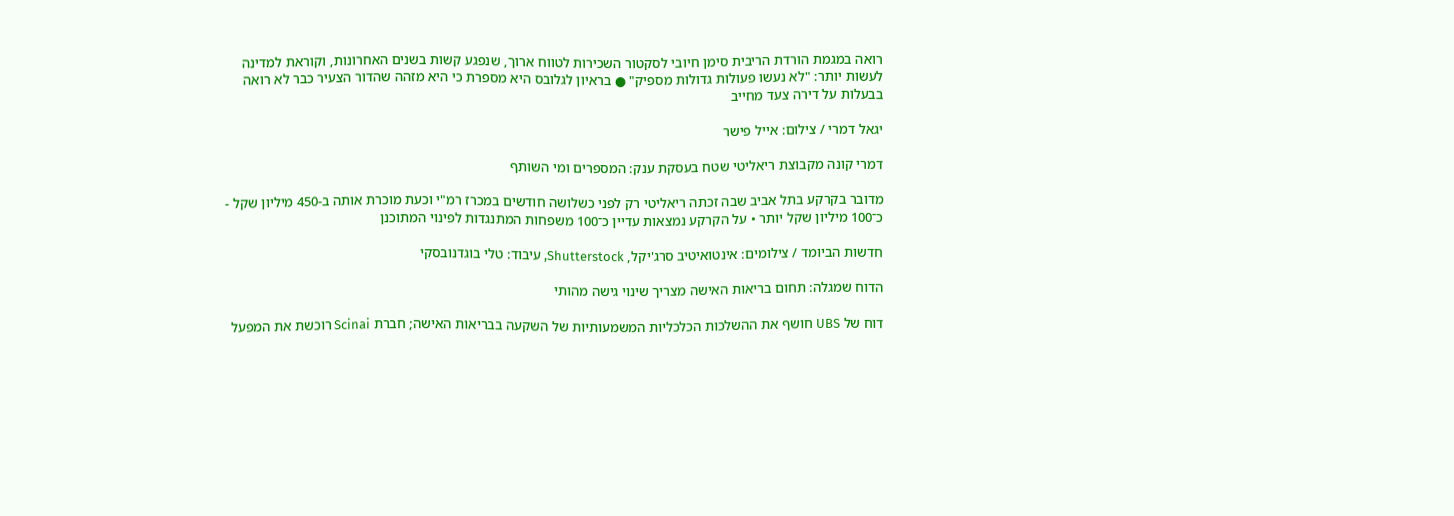רואה במגמת הורדת הריבית סימן חיובי לסקטור השכירות לטווח ארוך, שנפגע קשות בשנים האחרונות, וקוראת למדינה לעשות יותר: "לא נעשו פעולות גדולות מספיק" ● בראיון לגלובס היא מספרת כי היא מזהה שהדור הצעיר כבר לא רואה בבעלות על דירה צעד מחייב

יגאל דמרי / צילום: אייל פישר

דמרי קונה מקבוצת ריאליטי שטח בעסקת ענק: המספרים ומי השותף

מדובר בקרקע בתל אביב שבה זכתה ריאליטי רק לפני כשלושה חודשים במכרז רמ"י וכעת מוכרת אותה ב-450 מיליון שקל - כ־100 מיליון שקל יותר • על הקרקע נמצאות עדיין כ־100 משפחות המתנגדות לפינוי המתוכנן

חדשות הביומד / צילומים: אינטואיטיב סרג'יקל, Shutterstock, עיבוד: טלי בוגדנובסקי

הדוח שמגלה: תחום בריאות האישה מצריך שינוי גישה מהותי

דוח של UBS חושף את ההשלכות הכלכליות המשמעותיות של השקעה בבריאות האישה; חברת Scinai רוכשת את המפעל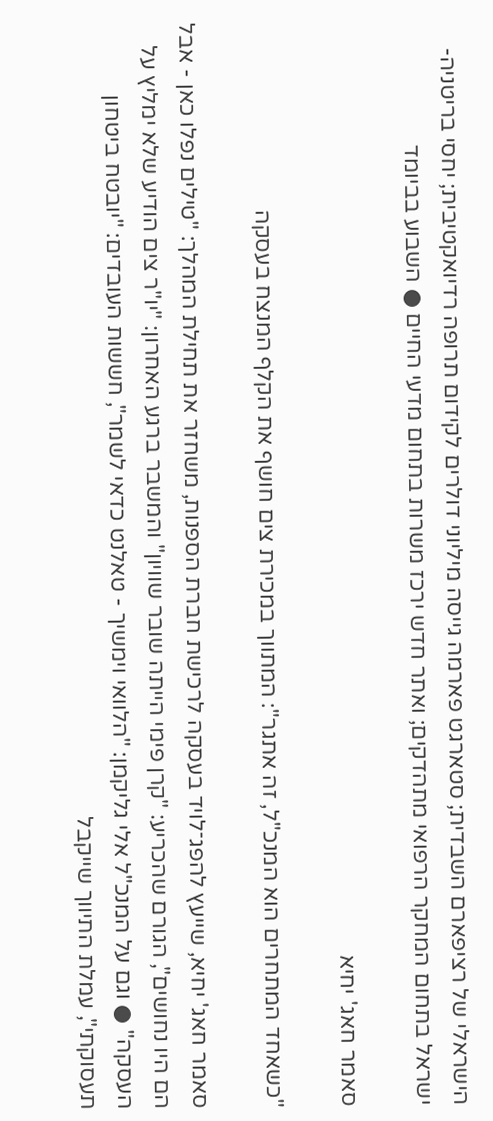הישראלי של רציפארם השבדית; סטארגט פארמה גייסה מיליוני דולרים לקידום תרופה רדיואקטיבית; יחסי בריטניה-ישראל בתחום המחקר הרפואי מתהדקים; ואתר חדש ירכז משרות בתחום מדעי החיים ● השבוע בביומד

סאמר חאג' יחיא

"כשאחד המתחרים הוא המנכ"ל, זה אתגר": המתווך במכירת צים חושף את הקלף המנצח בעסקה

סאמר חאג' יחיא, שייעץ להפג־לויד בעסקה לרכישת חברת הספנות, משחזר את תחילת המהלך: "טילים נפלו כאן - אבל הם היו נחושים", הגורם שהכריע: "קרן פימי הייתה שובר שוויון" והמשבר ברגע האחרון: "יו"ר צים הודיע שלא ימליץ על העסקה" ● וגם על המנכ"ל אלי גליקמן: "הלוואי וימשיך - טאלנט כדאי לשמר", חששות העובדים: "יובטח ביטחון תעסוקתי", עמלת התיווך שייקבל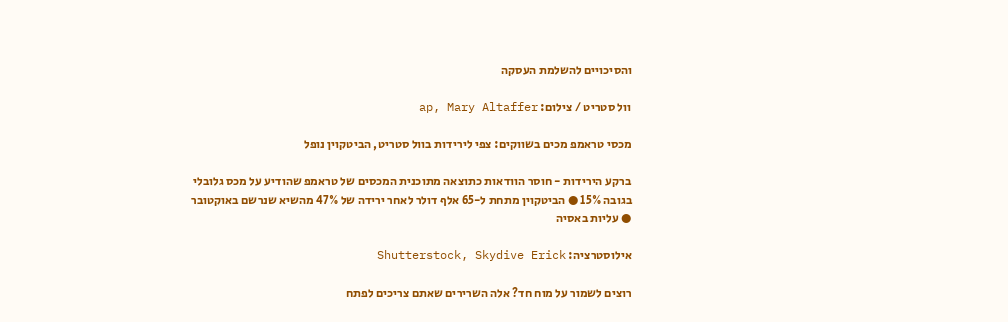והסיכויים להשלמת העסקה

וול סטריט / צילום: ap, Mary Altaffer

מכסי טראמפ מכים בשווקים: צפי לירידות בוול סטריט, הביטקוין נופל

ברקע הירידות - חוסר הוודאות כתוצאה מתוכנית המכסים של טראמפ שהודיע על מכס גלובלי בגובה 15% ● הביטקוין מתחת ל-65 אלף דולר לאחר ירידה של 47% מהשיא שנרשם באוקטובר ● עליות באסיה

אילוסטרציה: Shutterstock, Skydive Erick

רוצים לשמור על מוח חד? אלה השרירים שאתם צריכים לפתח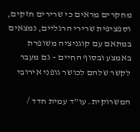מחקרים מראים כי שרירים חזקים, וספציפית שרירי הרגליים, נמצאים במתאם עם קוגניציה משופרת באמצע ובסוף החיים – גם מעבר לקשר שלהם לכושר גופני אירובי

המשרוקית. עו''ד עמית חדד /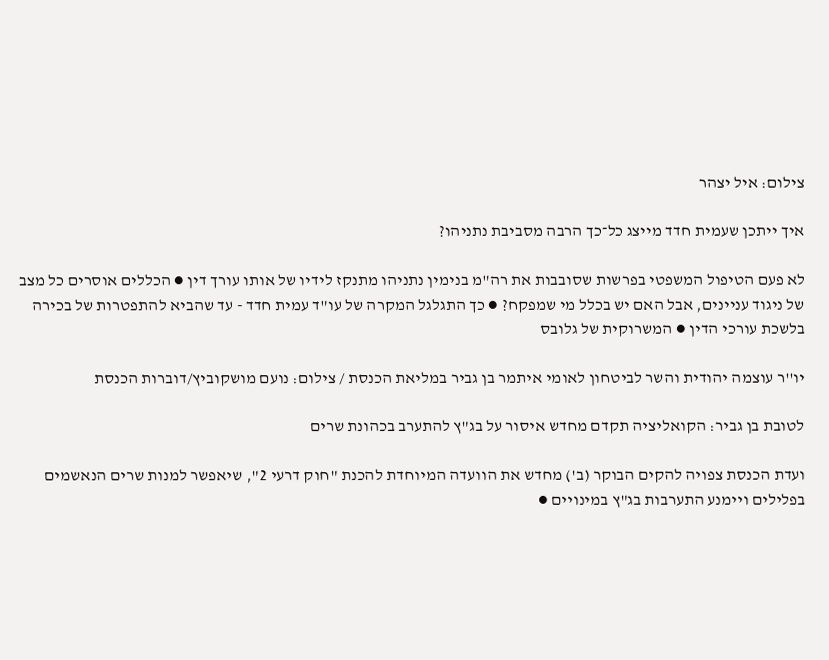צילום: איל יצהר

איך ייתכן שעמית חדד מייצג כל־כך הרבה מסביבת נתניהו?

לא פעם הטיפול המשפטי בפרשות שסובבות את רה"מ בנימין נתניהו מתנקז לידיו של אותו עורך דין ● הכללים אוסרים כל מצב של ניגוד עניינים, אבל האם יש בכלל מי שמפקח? ● כך התגלגל המקרה של עו"ד עמית חדד - עד שהביא להתפטרות של בכירה בלשכת עורכי הדין ● המשרוקית של גלובס

יו''ר עוצמה יהודית והשר לביטחון לאומי איתמר בן גביר במליאת הכנסת / צילום: נועם מושקוביץ/דוברות הכנסת

לטובת בן גביר: הקואליציה תקדם מחדש איסור על בג"ץ להתערב בכהונת שרים

ועדת הכנסת צפויה להקים הבוקר (ב') מחדש את הוועדה המיוחדת להכנת "חוק דרעי 2", שיאפשר למנות שרים הנאשמים בפלילים ויימנע התערבות בג"ץ במינויים ●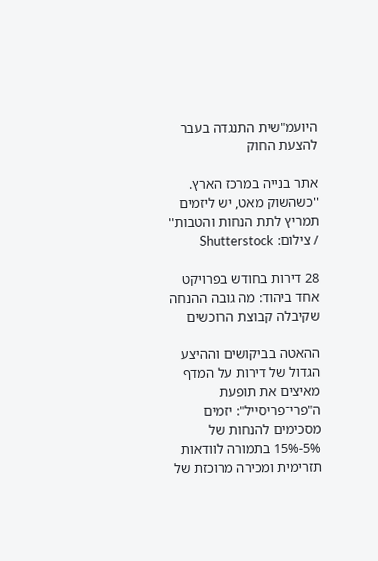היועמ"שית התנגדה בעבר להצעת החוק

אתר בנייה במרכז הארץ. ''כשהשוק מאט, יש ליזמים תמריץ לתת הנחות והטבות'' / צילום: Shutterstock

28 דירות בחודש בפרויקט אחד ביהוד: מה גובה ההנחה שקיבלה קבוצת הרוכשים

ההאטה בביקושים וההיצע הגדול של דירות על המדף מאיצים את תופעת ה"פרי־פריסייל": יזמים מסכימים להנחות של 5%-15% בתמורה לוודאות תזרימית ומכירה מרוכזת של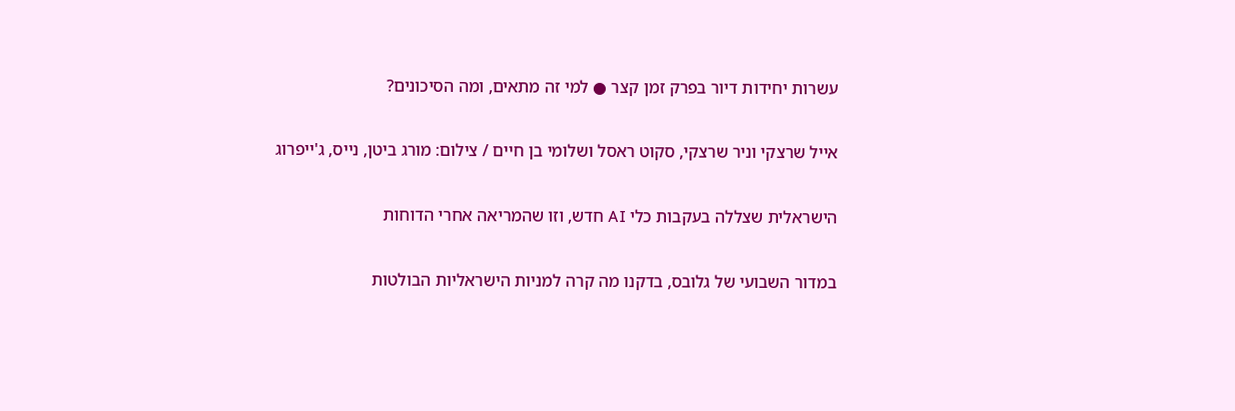עשרות יחידות דיור בפרק זמן קצר ● למי זה מתאים, ומה הסיכונים?

אייל שרצקי וניר שרצקי, סקוט ראסל ושלומי בן חיים / צילום: מורג ביטן, נייס, ג'ייפרוג

הישראלית שצללה בעקבות כלי AI חדש, וזו שהמריאה אחרי הדוחות

במדור השבועי של גלובס, בדקנו מה קרה למניות הישראליות הבולטות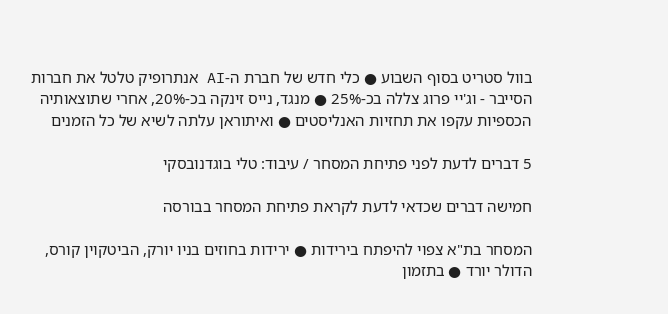בוול סטריט בסוף השבוע ● כלי חדש של חברת ה-AI אנתרופיק טלטל את חברות הסייבר - וג'יי פרוג צללה בכ-25% ● מנגד, נייס זינקה בכ-20%, אחרי שתוצאותיה הכספיות עקפו את תחזיות האנליסטים ● ואיתוראן עלתה לשיא של כל הזמנים

5 דברים לדעת לפני פתיחת המסחר / עיבוד: טלי בוגדנובסקי

חמישה דברים שכדאי לדעת לקראת פתיחת המסחר בבורסה

המסחר בת"א צפוי להיפתח בירידות ● ירידות בחוזים בניו יורק, הביטקוין קורס, הדולר יורד ● בתזמון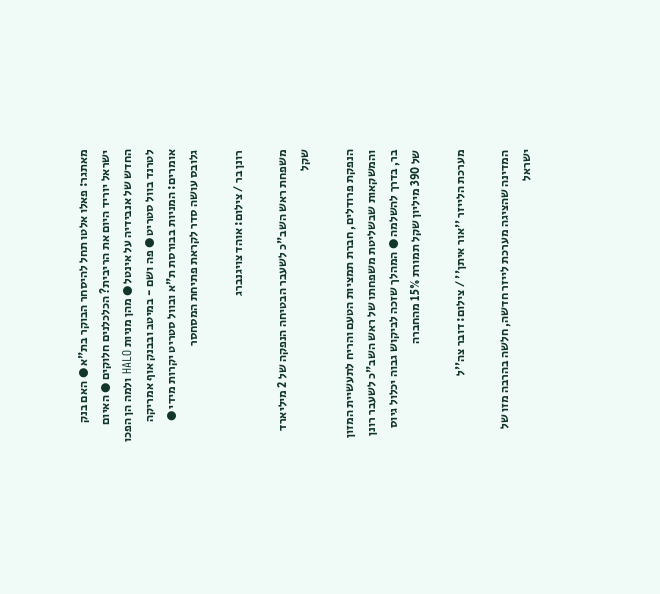מאתגר: פאלו אלטו תחל להיסחר הבוקר בת"א ● האם בנק ישראל יוריד היום את הריבית? הכלכלנים חלוקים ● האיום החדש של אנבידיה על אינטל ● מהן מניות HALO ולמה הן הפכו לטרנד בוול סטריט ● פה ושם - במיטב ובבנק אוף אמריקה אומרים: המניות בבורסת ת"א ובוול סטריט יקרות מידי ● גלובס עושה סדר לקראת פתיחת המסחסר

רונן בר / צילום: אוהד צויגנברג

משפחת ראש השב"כ לשעבר הבטיחה הנפקה של 2 מיליארד שקל

הנפקת פרודלים, חברת תמציות הטעם והריח לתעשיית המזון והמשקאות שבשליטת משפחתו של ראש השב"כ לשעבר רונן בר, בדרך להשלמה ● המהלך שזכה לביקוש גבוה יכלול גיוס של 390 מיליון שקל תמורת 15% מהחברה

מערכת הלייזר ''אור איתן'' / צילום: דובר צה''ל

המדינה שהציגה מערכת לייזר חדשה, חלשה בהרבה מזו של ישראל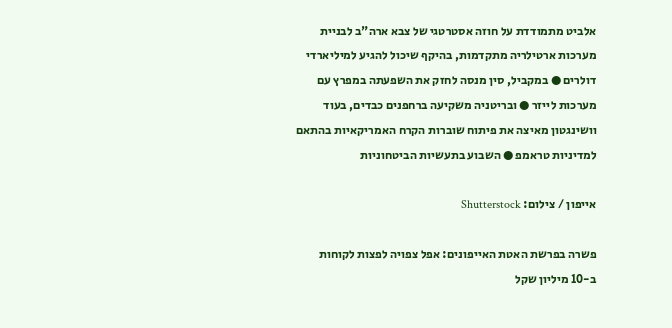אלביט מתמודדת על חוזה אסטרטגי של צבא ארה"ב לבניית מערכות ארטילריה מתקדמות, בהיקף שיכול להגיע למיליארדי דולרים ● במקביל, סין מנסה לחזק את השפעתה במפרץ עם מערכות לייזר ● ובריטניה משקיעה ברחפנים כבדים, בעוד וושינגטון מאיצה את פיתוח שוברות הקרח האמריקאיות בהתאם למדיניות טראמפ ● השבוע בתעשיות הביטחוניות

אייפון / צילום: Shutterstock

פשרה בפרשת האטת האייפונים: אפל צפויה לפצות לקוחות ב-10 מיליון שקל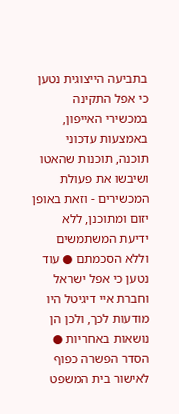בתביעה הייצוגית נטען כי אפל התקינה במכשירי האייפון, באמצעות עדכוני תוכנה, תוכנות שהאטו ושיבשו את פעולת המכשירים - וזאת באופן יזום ומתוכנן, ללא ידיעת המשתמשים וללא הסכמתם ● עוד נטען כי אפל ישראל וחברת איי דיגיטל היו מודעות לכך, ולכן הן נושאות באחריות ● הסדר הפשרה כפוף לאישור בית המשפט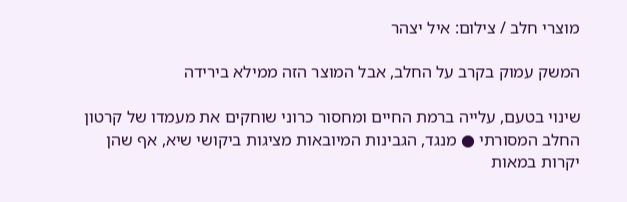מוצרי חלב / צילום: איל יצהר

המשק עמוק בקרב על החלב, אבל המוצר הזה ממילא בירידה

שינוי בטעם, עלייה ברמת החיים ומחסור כרוני שוחקים את מעמדו של קרטון החלב המסורתי ● מנגד, הגבינות המיובאות מציגות ביקושי שיא, אף שהן יקרות במאות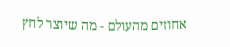אחוזים מהעולם - מה שיוצר לחץ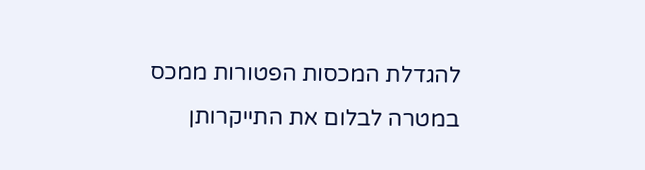להגדלת המכסות הפטורות ממכס במטרה לבלום את התייקרותן